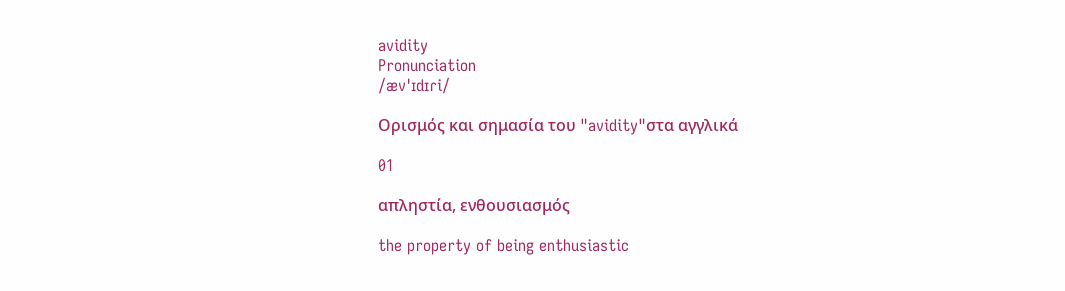avidity
Pronunciation
/ævˈɪdɪɾi/

Ορισμός και σημασία του "avidity"στα αγγλικά

01

απληστία, ενθουσιασμός

the property of being enthusiastic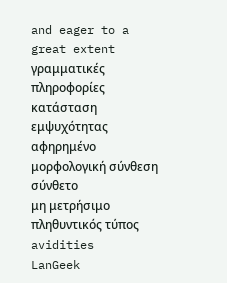and eager to a great extent
γραμματικές πληροφορίες
κατάσταση εμψυχότητας
αφηρημένο
μορφολογική σύνθεση
σύνθετο
μη μετρήσιμο
πληθυντικός τύπος
avidities
LanGeek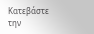Κατεβάστε την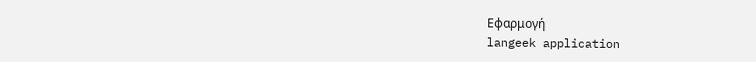Εφαρμογή
langeek application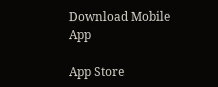Download Mobile App

App Store